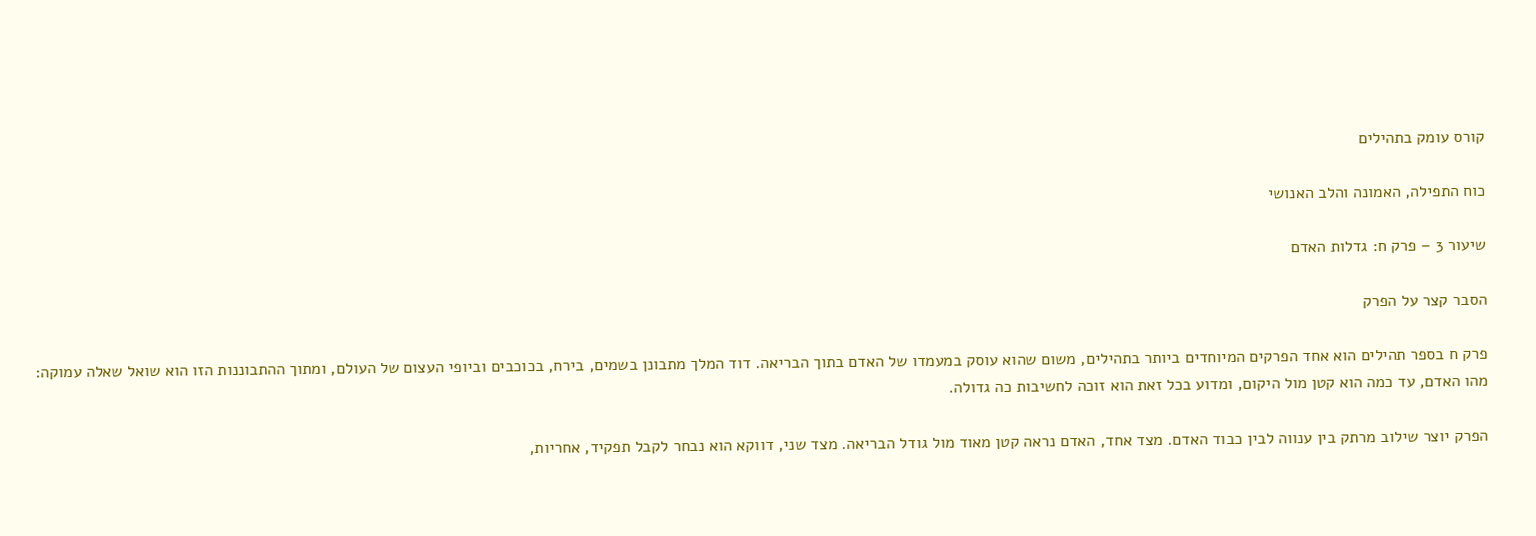קורס עומק בתהילים

כוח התפילה, האמונה והלב האנושי

שיעור 3 – פרק ח: גדלות האדם

הסבר קצר על הפרק

פרק ח בספר תהילים הוא אחד הפרקים המיוחדים ביותר בתהילים, משום שהוא עוסק במעמדו של האדם בתוך הבריאה. דוד המלך מתבונן בשמים, בירח, בכוכבים וביופי העצום של העולם, ומתוך ההתבוננות הזו הוא שואל שאלה עמוקה: מהו האדם, עד כמה הוא קטן מול היקום, ומדוע בכל זאת הוא זוכה לחשיבות כה גדולה.

הפרק יוצר שילוב מרתק בין ענווה לבין כבוד האדם. מצד אחד, האדם נראה קטן מאוד מול גודל הבריאה. מצד שני, דווקא הוא נבחר לקבל תפקיד, אחריות,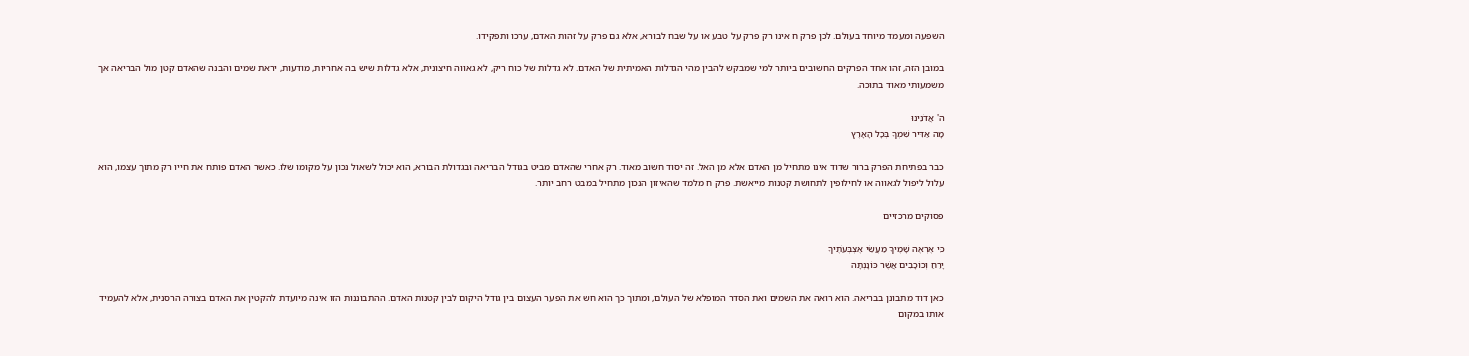השפעה ומעמד מיוחד בעולם. לכן פרק ח אינו רק פרק על טבע או על שבח לבורא, אלא גם פרק על זהות האדם, ערכו ותפקידו.

במובן הזה, זהו אחד הפרקים החשובים ביותר למי שמבקש להבין מהי הגדלות האמיתית של האדם. לא גדלות של כוח ריק, לא גאווה חיצונית, אלא גדלות שיש בה אחריות, מודעות, יראת שמים והבנה שהאדם קטן מול הבריאה אך משמעותי מאוד בתוכה.

ה' אֲדֹנֵינוּ
מָה אַדִּיר שִׁמְךָ בְּכָל הָאָרֶץ

כבר בפתיחת הפרק ברור שדוד אינו מתחיל מן האדם אלא מן האל. זה יסוד חשוב מאוד. רק אחרי שהאדם מביט בגודל הבריאה ובגדולת הבורא, הוא יכול לשאול נכון על מקומו שלו. כאשר האדם פותח את חייו רק מתוך עצמו, הוא עלול ליפול לגאווה או לחילופין לתחושת קטנות מייאשת. פרק ח מלמד שהאיזון הנכון מתחיל במבט רחב יותר.

פסוקים מרכזיים

כִּי אֶרְאֶה שָׁמֶיךָ מַעֲשֵׂי אֶצְבְּעֹתֶיךָ
יָרֵחַ וְכוֹכָבִים אֲשֶׁר כּוֹנָנְתָּה

כאן דוד מתבונן בבריאה. הוא רואה את השמים ואת הסדר המופלא של העולם, ומתוך כך הוא חש את הפער העצום בין גודל היקום לבין קטנות האדם. ההתבוננות הזו אינה מיועדת להקטין את האדם בצורה הרסנית, אלא להעמיד אותו במקום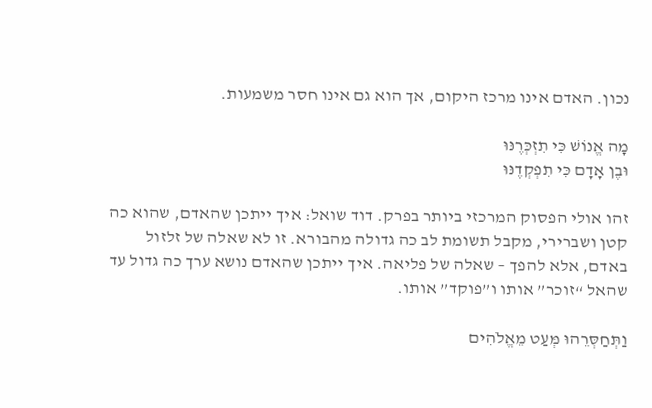נכון. האדם אינו מרכז היקום, אך הוא גם אינו חסר משמעות.

מָה אֱנוֹשׁ כִּי תִזְכְּרֶנּוּ
וּבֶן אָדָם כִּי תִפְקְדֶנּוּ

זהו אולי הפסוק המרכזי ביותר בפרק. דוד שואל: איך ייתכן שהאדם, שהוא כה קטן ושברירי, מקבל תשומת לב כה גדולה מהבורא. זו לא שאלה של זלזול באדם, אלא להפך – שאלה של פליאה. איך ייתכן שהאדם נושא ערך כה גדול עד שהאל “זוכר” אותו ו”פוקד” אותו.

וַתְּחַסְּרֵהוּ מְּעַט מֵאֱלֹהִים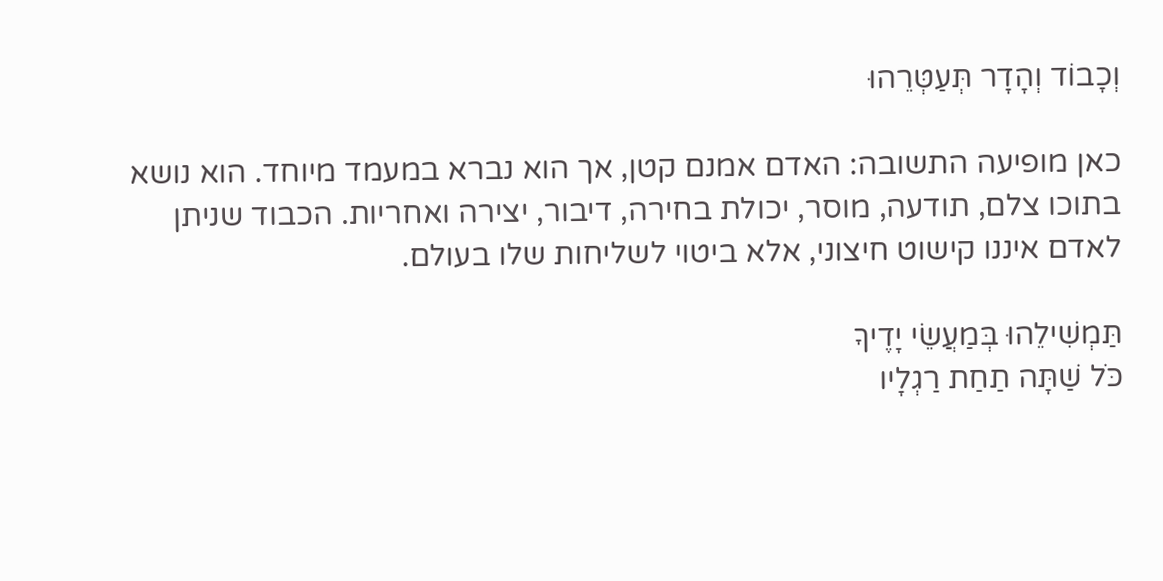וְכָבוֹד וְהָדָר תְּעַטְּרֵהוּ

כאן מופיעה התשובה: האדם אמנם קטן, אך הוא נברא במעמד מיוחד. הוא נושא בתוכו צלם, תודעה, מוסר, יכולת בחירה, דיבור, יצירה ואחריות. הכבוד שניתן לאדם איננו קישוט חיצוני, אלא ביטוי לשליחות שלו בעולם.

תַּמְשִׁילֵהוּ בְּמַעֲשֵׂי יָדֶיךָ
כֹּל שַׁתָּה תַחַת רַגְלָיו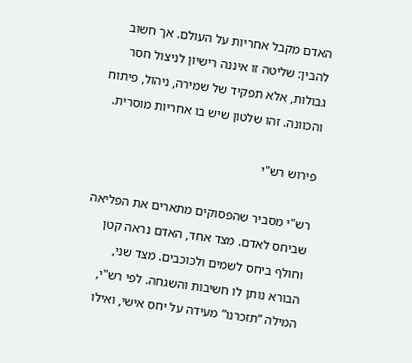האדם מקבל אחריות על העולם. אך חשוב להבין: שליטה זו איננה רישיון לניצול חסר גבולות, אלא תפקיד של שמירה, ניהול, פיתוח והכוונה. זהו שלטון שיש בו אחריות מוסרית.

פירוש רש"י

רש"י מסביר שהפסוקים מתארים את הפליאה שביחס לאדם. מצד אחד, האדם נראה קטן וחולף ביחס לשמים ולכוכבים. מצד שני, הבורא נותן לו חשיבות והשגחה. לפי רש"י, המילה “תזכרנו” מעידה על יחס אישי, ואילו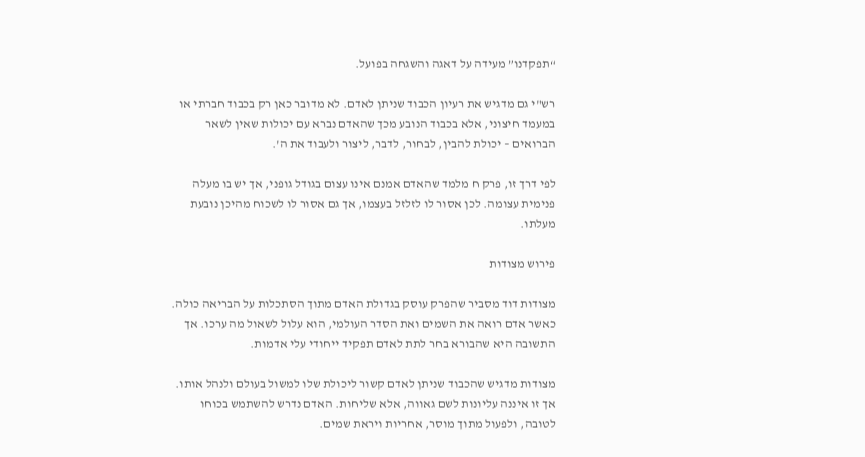“תפקדנו” מעידה על דאגה והשגחה בפועל.

רש"י גם מדגיש את רעיון הכבוד שניתן לאדם. לא מדובר כאן רק בכבוד חברתי או במעמד חיצוני, אלא בכבוד הנובע מכך שהאדם נברא עם יכולות שאין לשאר הברואים – יכולת להבין, לבחור, לדבר, ליצור ולעבוד את ה'.

לפי דרך זו, פרק ח מלמד שהאדם אמנם אינו עצום בגודל גופני, אך יש בו מעלה פנימית עצומה. לכן אסור לו לזלזל בעצמו, אך גם אסור לו לשכוח מהיכן נובעת מעלתו.

פירוש מצודות

מצודות דוד מסביר שהפרק עוסק בגדולת האדם מתוך הסתכלות על הבריאה כולה. כאשר אדם רואה את השמים ואת הסדר העולמי, הוא עלול לשאול מה ערכו. אך התשובה היא שהבורא בחר לתת לאדם תפקיד ייחודי עלי אדמות.

מצודות מדגיש שהכבוד שניתן לאדם קשור ליכולת שלו למשול בעולם ולנהל אותו. אך זו איננה עליונות לשם גאווה, אלא שליחות. האדם נדרש להשתמש בכוחו לטובה, ולפעול מתוך מוסר, אחריות ויראת שמים.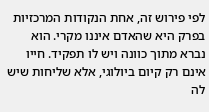לפי פירוש זה, אחת הנקודות המרכזיות בפרק היא שהאדם איננו מקרי. הוא נברא מתוך כוונה ויש לו תפקיד. חייו אינם רק קיום ביולוגי, אלא שליחות שיש לה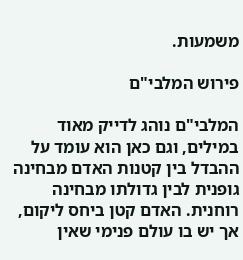משמעות.

פירוש המלבי"ם

המלבי"ם נוהג לדייק מאוד במילים, וגם כאן הוא עומד על ההבדל בין קטנות האדם מבחינה גופנית לבין גדולתו מבחינה רוחנית. האדם קטן ביחס ליקום, אך יש בו עולם פנימי שאין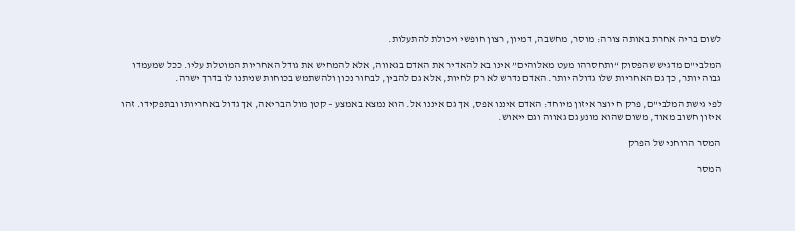לשום בריה אחרת באותה צורה: מוסר, מחשבה, דמיון, רצון חופשי ויכולת להתעלות.

המלבי"ם מדגיש שהפסוק “ותחסרהו מעט מאלוהים” אינו בא להאדיר את האדם בגאווה, אלא להמחיש את גודל האחריות המוטלת עליו. ככל שמעמדו גבוה יותר, כך גם האחריות שלו גדולה יותר. האדם נדרש לא רק לחיות, אלא גם להבין, לבחור נכון ולהשתמש בכוחות שניתנו לו בדרך ישרה.

לפי גישת המלבי"ם, פרק ח יוצר איזון מיוחד: האדם איננו אפס, אך גם איננו אל. הוא נמצא באמצע – קטן מול הבריאה, אך גדול באחריותו ובתפקידו. זהו איזון חשוב מאוד, משום שהוא מונע גם גאווה וגם ייאוש.

המסר הרוחני של הפרק

המסר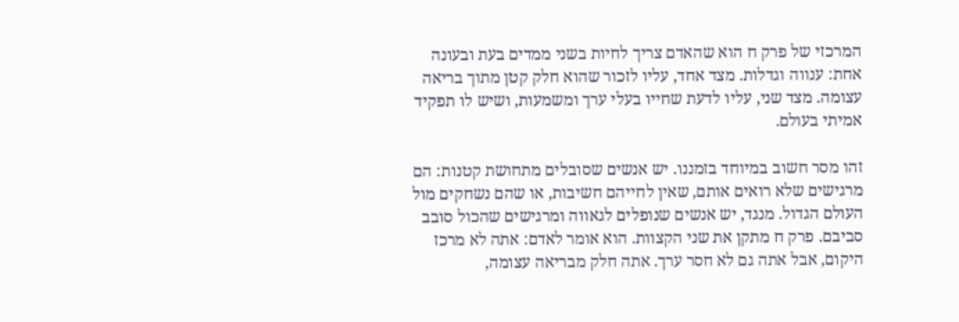המרכזי של פרק ח הוא שהאדם צריך לחיות בשני ממדים בעת ובעונה אחת: ענווה וגדלות. מצד אחד, עליו לזכור שהוא חלק קטן מתוך בריאה עצומה. מצד שני, עליו לדעת שחייו בעלי ערך ומשמעות, ושיש לו תפקיד אמיתי בעולם.

זהו מסר חשוב במיוחד בזמננו. יש אנשים שסובלים מתחושת קטנות: הם מרגישים שלא רואים אותם, שאין לחייהם חשיבות, או שהם נשחקים מול העולם הגדול. מנגד, יש אנשים שנופלים לגאווה ומרגישים שהכול סובב סביבם. פרק ח מתקן את שני הקצוות. הוא אומר לאדם: אתה לא מרכז היקום, אבל אתה גם לא חסר ערך. אתה חלק מבריאה עצומה,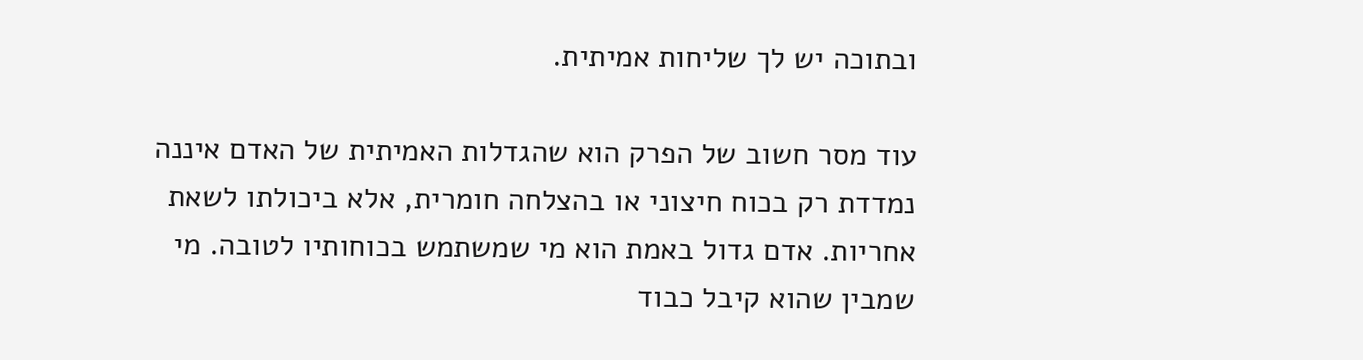ובתוכה יש לך שליחות אמיתית.

עוד מסר חשוב של הפרק הוא שהגדלות האמיתית של האדם איננה נמדדת רק בכוח חיצוני או בהצלחה חומרית, אלא ביכולתו לשאת אחריות. אדם גדול באמת הוא מי שמשתמש בכוחותיו לטובה. מי שמבין שהוא קיבל כבוד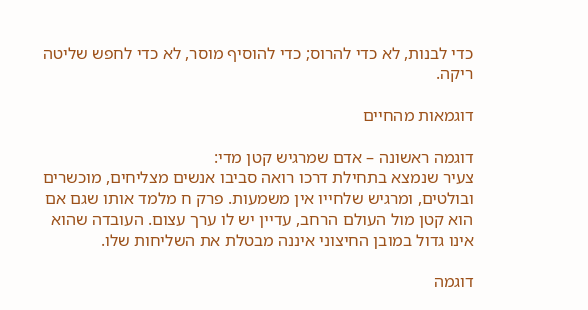כדי לבנות, לא כדי להרוס; כדי להוסיף מוסר, לא כדי לחפש שליטה ריקה.

דוגמאות מהחיים

דוגמה ראשונה – אדם שמרגיש קטן מדי:
צעיר שנמצא בתחילת דרכו רואה סביבו אנשים מצליחים, מוכשרים ובולטים, ומרגיש שלחייו אין משמעות. פרק ח מלמד אותו שגם אם הוא קטן מול העולם הרחב, עדיין יש לו ערך עצום. העובדה שהוא אינו גדול במובן החיצוני איננה מבטלת את השליחות שלו.

דוגמה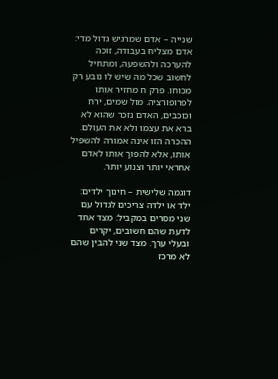שנייה – אדם שמרגיש גדול מדי:
אדם מצליח בעבודה, זוכה להערכה ולהשפעה, ומתחיל לחשוב שכל מה שיש לו נובע רק מכוחו. פרק ח מחזיר אותו לפרופורציה. מול שמים, ירח וכוכבים, האדם נזכר שהוא לא ברא את עצמו ולא את העולם. ההכרה הזו אינה אמורה להשפיל אותו, אלא להפוך אותו לאדם אחראי יותר וצנוע יותר.

דוגמה שלישית – חינוך ילדים:
ילד או ילדה צריכים לגדול עם שני מסרים במקביל: מצד אחד לדעת שהם חשובים, יקרים ובעלי ערך. מצד שני להבין שהם לא מרכז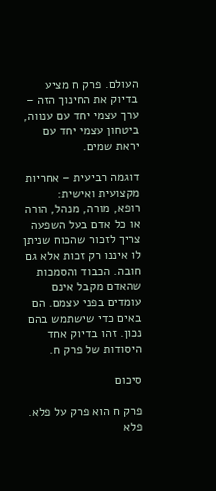העולם. פרק ח מציע בדיוק את החינוך הזה – ערך עצמי יחד עם ענווה, ביטחון עצמי יחד עם יראת שמים.

דוגמה רביעית – אחריות מקצועית ואישית:
רופא, מורה, מנהל, הורה או כל אדם בעל השפעה צריך לזכור שהכוח שניתן לו איננו רק זכות אלא גם חובה. הכבוד והסמכות שהאדם מקבל אינם עומדים בפני עצמם. הם באים כדי שישתמש בהם נכון. זהו בדיוק אחד היסודות של פרק ח.

סיכום

פרק ח הוא פרק על פלא. פלא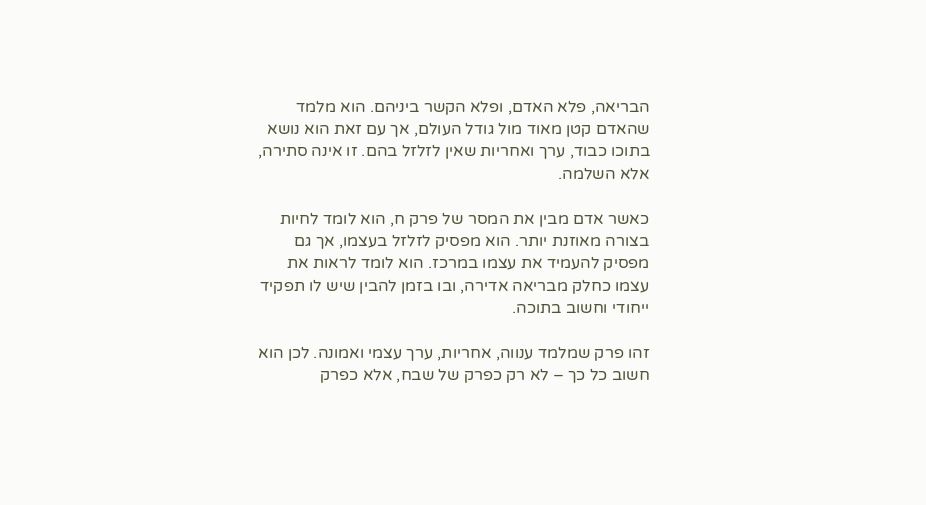הבריאה, פלא האדם, ופלא הקשר ביניהם. הוא מלמד שהאדם קטן מאוד מול גודל העולם, אך עם זאת הוא נושא בתוכו כבוד, ערך ואחריות שאין לזלזל בהם. זו אינה סתירה, אלא השלמה.

כאשר אדם מבין את המסר של פרק ח, הוא לומד לחיות בצורה מאוזנת יותר. הוא מפסיק לזלזל בעצמו, אך גם מפסיק להעמיד את עצמו במרכז. הוא לומד לראות את עצמו כחלק מבריאה אדירה, ובו בזמן להבין שיש לו תפקיד ייחודי וחשוב בתוכה.

זהו פרק שמלמד ענווה, אחריות, ערך עצמי ואמונה. לכן הוא חשוב כל כך – לא רק כפרק של שבח, אלא כפרק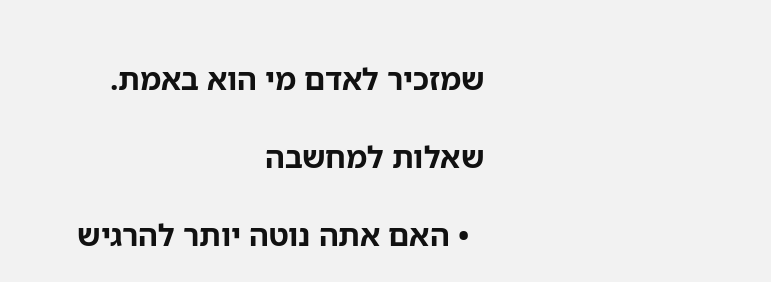שמזכיר לאדם מי הוא באמת.

שאלות למחשבה

  • האם אתה נוטה יותר להרגיש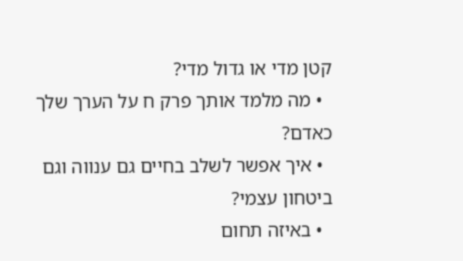קטן מדי או גדול מדי?
  • מה מלמד אותך פרק ח על הערך שלך כאדם?
  • איך אפשר לשלב בחיים גם ענווה וגם ביטחון עצמי?
  • באיזה תחום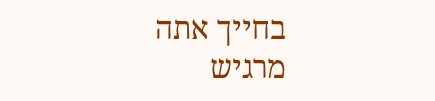בחייך אתה מרגיש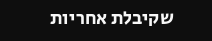שקיבלת אחריות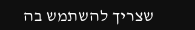שצריך להשתמש בה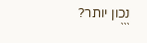נכון יותר?
```